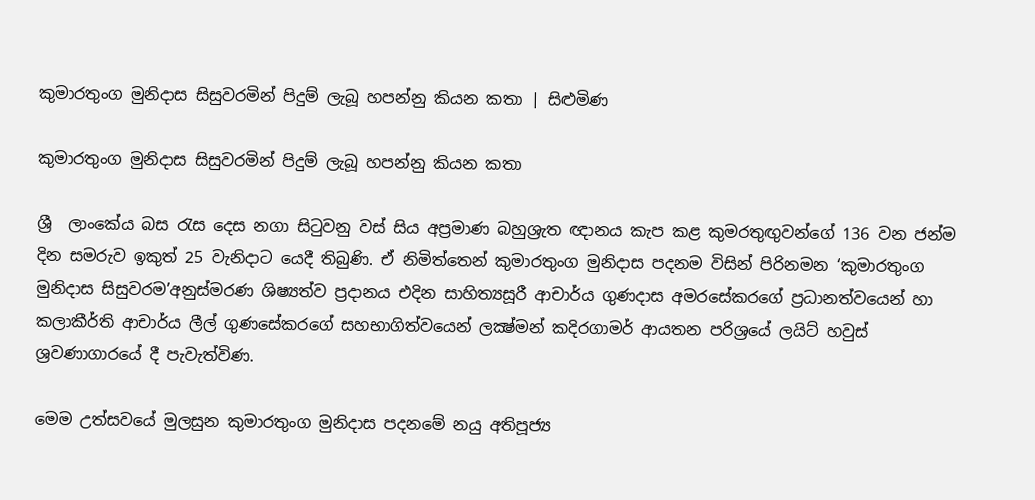කුමාරතුංග මුනිදාස සිසුවරමින් පිදුම් ලැබූ හපන්නු කියන කතා | සිළුමිණ

කුමාරතුංග මුනිදාස සිසුවරමින් පිදුම් ලැබූ හපන්නු කියන කතා

ශ්‍රී  ලාංකේය බස රැස දෙස නගා සිටුවනු වස් සිය අප්‍රමාණ බහුශ්‍රැත ඥානය කැප කළ කුමරතුඟුවන්ගේ 136 වන ජන්ම දින සමරුව ඉකුත් 25 වැනිදාට යෙදී තිබුණි. ඒ නිමිත්තෙන් කුමාරතුංග මුනිදාස පදනම විසින් පිරිනමන ‘කුමාරතුංග මුනිදාස සිසුවරම’අනුස්මරණ ශිෂ්‍යත්ව ප්‍රදානය එදින සාහිත්‍යසූරී ආචාර්ය ගුණදාස අමරසේකරගේ ප්‍රධානත්වයෙන් හා කලාකීර්ති ආචාර්ය ලීල් ගුණසේකරගේ සහභාගිත්වයෙන් ලක්‍ෂ්මන් කදිරගාමර් ආයතන පරිශ්‍රයේ ලයිට් හවුස් ශ්‍රවණාගාරයේ දී පැවැත්විණ.

මෙම උත්සවයේ මුලසුන කුමාරතුංග මුනිදාස පදනමේ නයු අතිපූජ්‍ය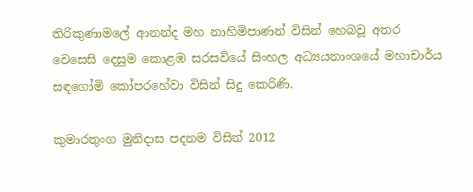තිරිකුණාමලේ ආනන්ද මහ නාහිමිපාණන් විසින් හෙබවූ අතර වෙසෙසි දෙසුම කොළඹ සරසවියේ සිංහල අධ්‍යයනාංශයේ මහාචාර්ය සඳගෝමි කෝපරහේවා විසින් සිදු කෙරිණි.

කුමාරතුංග මුනිදාස පදනම විසින් 2012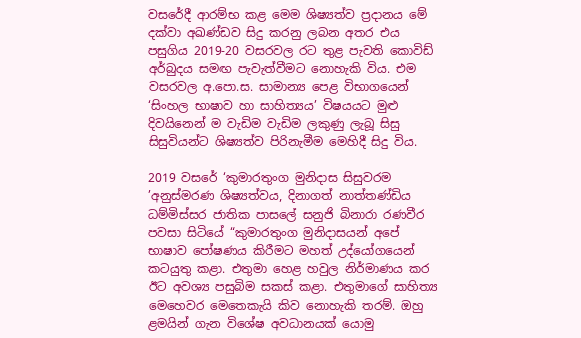වසරේදී ආරම්භ කළ මෙම ශිෂ්‍යත්ව ප්‍රදානය මේ දක්වා අඛණ්ඩව සිදු කරනු ලබන අතර එය පසුගිය 2019-20 වසරවල රට තුළ පැවති කොවිඩ් අර්බුදය සමඟ පැවැත්වීමට නොහැකි විය. එම වසරවල අ.පො.ස. සාමාන්‍ය පෙළ විභාගයෙන් ‘සිංහල භාෂාව හා සාහිත්‍යය’ විෂයයට මුළු දිවයිනෙන් ම වැඩිම වැඩිම ලකුණු ලැබූ සිසු සිසුවියන්ට ශිෂ්‍යත්ව පිරිනැමීම මෙහිදී සිදු විය.

2019 වසරේ ‘කුමාරතුංග මුනිදාස සිසුවරම ’අනුස්මරණ ශිෂ්‍යත්වය, දිනාගත් නාත්තණ්ඩිය ධම්මිස්සර ජාතික පාසලේ සනුජි බිනාරා රණවීර පවසා සිටියේ “කුමාරතුංග මුනිදාසයන් අපේ භාෂාව පෝෂණය කිරීමට මහත් උද්යෝගයෙන් කටයුතු කළා. එතුමා හෙළ හවුල නිර්මාණය කර ඊට අවශ්‍ය පසුබිම සකස් කළා. එතුමාගේ සාහිත්‍ය මෙහෙවර මෙතෙකැයි කිව නොහැකි තරම්. ඔහු ළමයින් ගැන විශේෂ අවධානයක් යොමු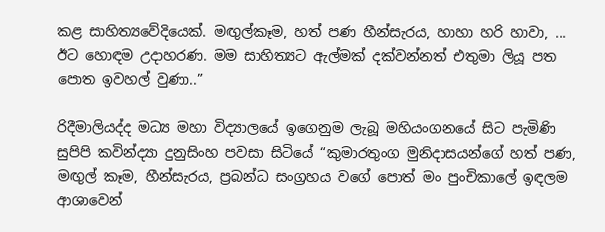කළ සාහිත්‍යවේදියෙක්. මඟුල්කෑම, හත් පණ හීන්සැරය, හාහා හරි හාවා, ... ඊට හොඳම උදාහරණ. මම සාහිත්‍යට ඇල්මක් දක්වන්නත් එතුමා ලියූ පත පොත ඉවහල් වුණා..”

රිදීමාලියද්ද මධ්‍ය මහා විද්‍යාලයේ ඉගෙනුම ලැබූ මහියංගනයේ සිට පැමිණි සුපිපි කවින්ද්‍යා දුනුසිංහ පවසා සිටියේ “කුමාරතුංග මුනිදාසයන්ගේ හත් පණ, මඟුල් කෑම, හීන්සැරය, ප්‍රබන්ධ සංග්‍රහය වගේ පොත් මං පුංචිකාලේ ඉඳලම ආශාවෙන්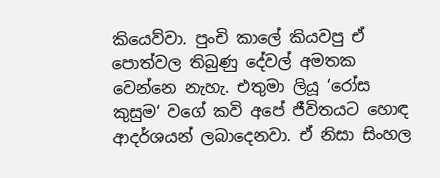කියෙව්වා. පුංචි කාලේ කියවපු ඒ පොත්වල තිබුණු දේවල් අමතක වෙන්නෙ නැහැ. එතුමා ලියූ ‘රෝස කුසුම‘ වගේ කවි අපේ ජීවිතයට හොඳ ආදර්ශයන් ලබාදෙනවා. ඒ නිසා සිංහල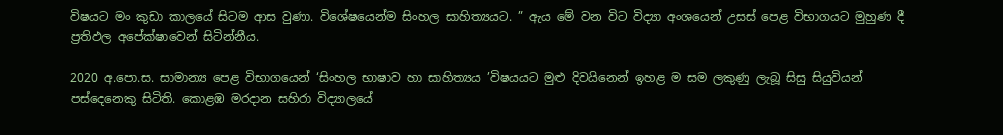විෂයට මං කුඩා කාලයේ සිටම ආස වුණා. විශේෂයෙන්ම සිංහල සාහිත්‍යයට. ” ඇය මේ වන විට විද්‍යා අංශයෙන් උසස් පෙළ විභාගයට මුහුණ දී ප්‍රතිඵල අපේක්ෂාවෙන් සිටින්නීය.

2020 අ.පො.ස. සාමාන්‍ය පෙළ විභාගයෙන් ‘සිංහල භාෂාව හා සාහිත්‍යය ’විෂයයට මුළු දිවයිනෙන් ඉහළ ම සම ලකුණු ලැබූ සිසු සියුවියන් පස්දෙනෙකු සිටිති. කොළඹ මරදාන සහිරා විද්‍යාලයේ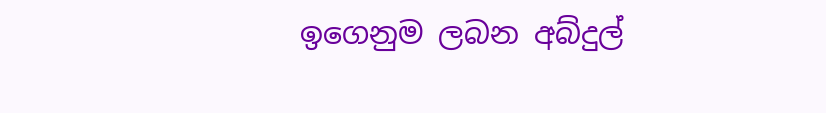ඉගෙනුම ලබන අබ්දුල්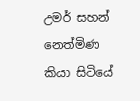උමර් සහන් නෙත්මිණ කියා සිටියේ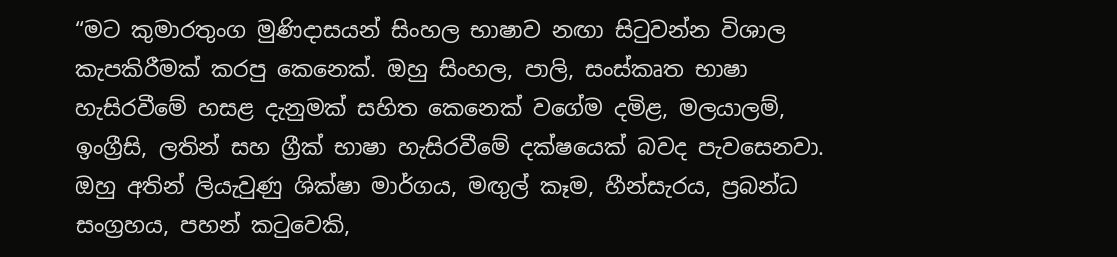“මට කුමාරතුංග මුණිදාසයන් සිංහල භාෂාව නඟා සිටුවන්න විශාල කැපකිරීමක් කරපු කෙනෙක්. ඔහු සිංහල, පාලි, සංස්කෘත භාෂා හැසිරවීමේ හසළ දැනුමක් සහිත කෙනෙක් වගේම දමිළ, මලයාලම්, ඉංග්‍රීසි, ලතින් සහ ග්‍රීක් භාෂා හැසිරවීමේ දක්ෂයෙක් බවද පැවසෙනවා. ඔහු අතින් ලියැවුණු ශික්ෂා මාර්ගය, මඟුල් කෑම, හීන්සැරය, ප්‍රබන්ධ සංග්‍රහය, පහන් කටුවෙකි,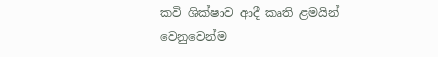කවි ශික්ෂාව ආදී කෘති ළමයින් වෙනුවෙන්ම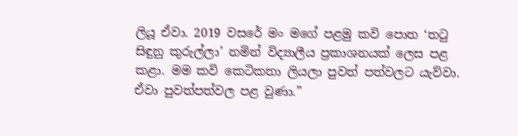ලියූ ඒවා. 2019 වසරේ මං මගේ පළමු කවි පොත ‘තටු සිඳුනු කුරුල්ලා’ නමින් විද්‍යාලීය ප්‍රකාශනයක් ලෙස පළ කළා. මම කවි කෙටිකතා ලියලා පුවත් පත්වලට යැව්වා. ඒවා පුවත්පත්වල පළ වුණා.”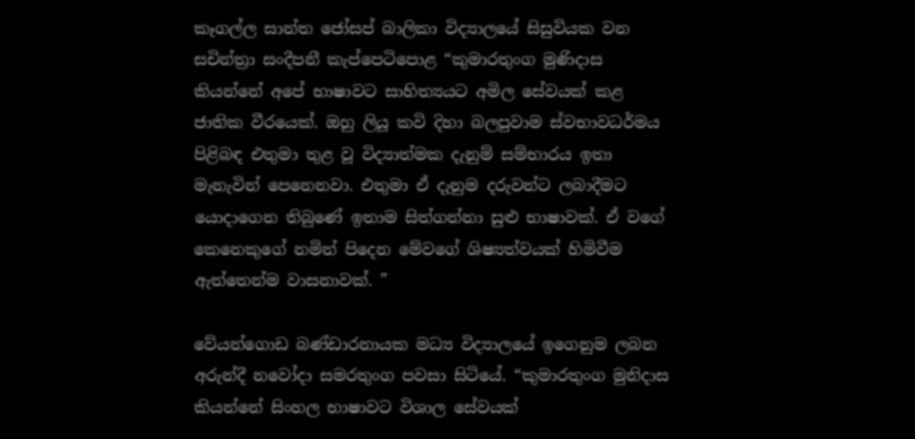කෑගල්ල සාන්ත ජෝසප් බාලිකා විද්‍යාලයේ සිසුවියක වන සචින්ත්‍රා සංදීපනී කැප්පෙටිපොළ “කුමාරතුංග මුණිදාස කියන්නේ අපේ භාෂාවට සාහිත්‍යයට අමිල සේවයක් කළ ජාතික වීරයෙක්. ඔහු ලියූ කවි දිහා බලපුවාම ස්වභාවධර්මය පිළිබඳ එතුමා තුළ වූ විද්‍යාත්මක දැනුම් සම්භාරය ඉතා මැනැවින් පෙනෙනවා. එතුමා ඒ දැනුම දරුවන්ට ලබාදීමට යොදාගෙන තිබුණේ ඉතාම සිත්ගන්නා සුළු භාෂාවක්. ඒ වගේ කෙනෙකුගේ නමින් පිදෙන මේවගේ ශිෂ්‍යත්වයක් හිමිවීම ඇත්තෙන්ම වාසනාවක්. ”

වේයන්ගොඩ බණ්ඩාරනායක මධ්‍ය විද්‍යාලයේ ඉගෙනුම ලබන අරුන්දී නවෝදා සමරතුංග පවසා සිටියේ. “කුමාරතුංග මුනිදාස කියන්නේ සිංහල භාෂාවට විශාල සේවයක්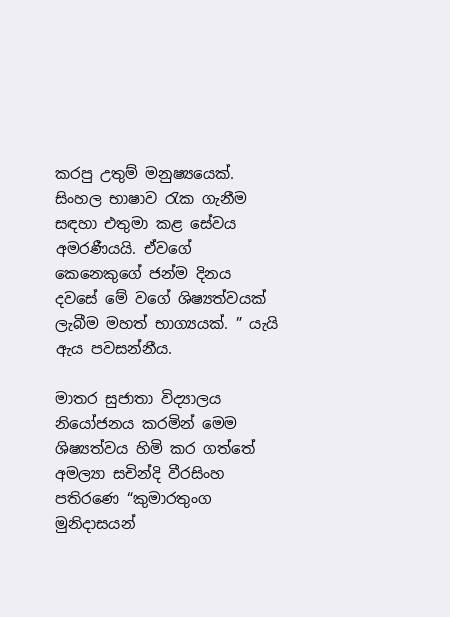කරපු උතුම් මනුෂ්‍යයෙක්. සිංහල භාෂාව රැක ගැනීම සඳහා එතුමා කළ සේවය අමරණීයයි. ඒවගේ කෙනෙකුගේ ජන්ම දිනය දවසේ මේ වගේ ශිෂ්‍යත්වයක් ලැබීම මහත් භාග්‍යයක්. ” යැයි ඇය පවසන්නීය.

මාතර සුජාතා විද්‍යාලය නියෝජනය කරමින් මෙම ශිෂ්‍යත්වය හිමි කර ගත්තේ අමල්‍යා සචින්දි වීරසිංහ පතිරණෙ “කුමාරතුංග මුනිදාසයන්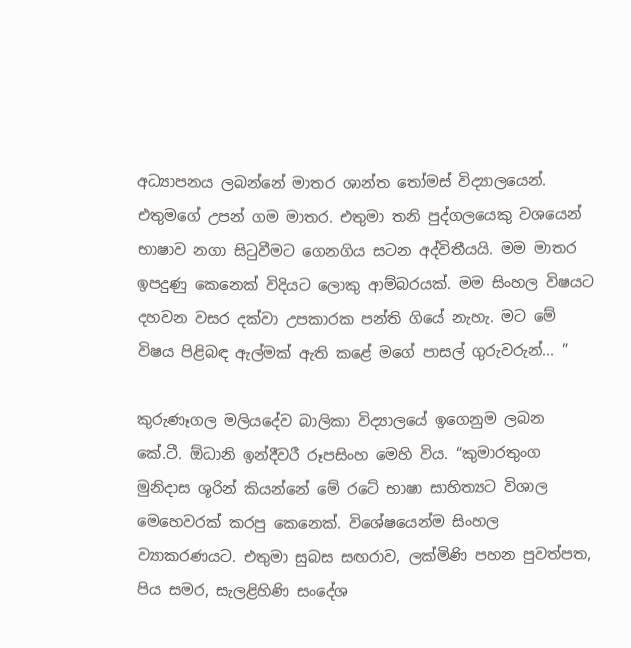අධ්‍යාපනය ලබන්නේ මාතර ශාන්ත තෝමස් විද්‍යාලයෙන්. එතුමගේ උපන් ගම මාතර. එතුමා තනි පුද්ගලයෙකු වශයෙන් භාෂාව නගා සිටුවීමට ගෙනගිය සටන අද්විතීයයි. මම මාතර ඉපදුණු කෙනෙක් විදියට ලොකු ආම්බරයක්. මම සිංහල විෂයට දහවන වසර දක්වා උපකාරක පන්ති ගියේ නැහැ. මට මේ විෂය පිළිබඳ ඇල්මක් ඇති කළේ මගේ පාසල් ගුරුවරුන්... ”

කුරුණෑගල මලියදේව බාලිකා විද්‍යාලයේ ඉගෙනුම ලබන කේ.ටී. ඕධානි ඉන්දීවරී රූපසිංහ මෙහි විය. “කුමාරතුංග මුනිදාස ශූරින් කියන්නේ මේ රටේ භාෂා සාහිත්‍යට විශාල මෙහෙවරක් කරපු කෙනෙක්. විශේෂයෙන්ම සිංහල ව්‍යාකරණයට. එතුමා සුබස සඟරාව, ලක්මිණි පහන පුවත්පත, පිය සමර, සැලළිහිණි සංදේශ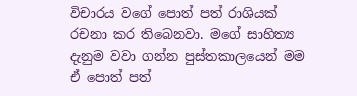විචාරය වගේ පොත් පත් රාශියක් රචනා කර තිබෙනවා. මගේ සාහිත්‍ය දැනුම වවා ගන්න පුස්තකාලයෙන් මම ඒ පොත් පත්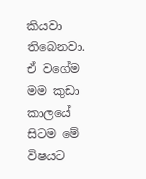කියවා තිබෙනවා. ඒ වගේම මම කුඩා කාලයේ සිටම මේ විෂයට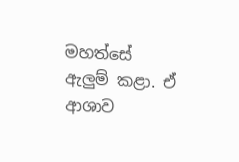මහත්සේ ඇලුම් කළා. ඒ ආශාව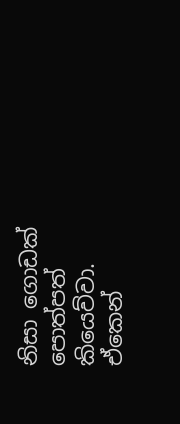නිසා ගොඩක් පොත්පත් කියෙව්වා. ඒකෙන්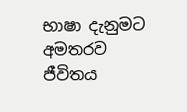භාෂා දැනුමට අමතරව ජීවිතය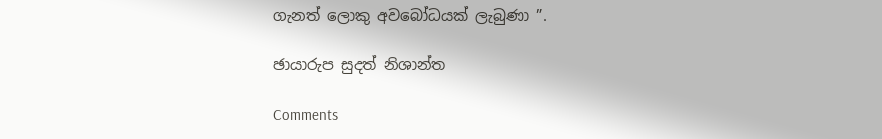ගැනත් ලොකු අවබෝධයක් ලැබුණා ”.

ඡායාරුප සුදත් නිශාන්ත

Comments